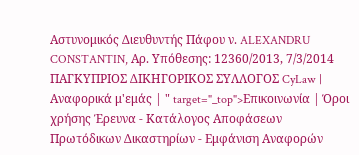Αστυνομικός Διευθυντής Πάφου ν. ALEXANDRU CONSTANTIN, Αρ. Υπόθεσης: 12360/2013, 7/3/2014 ΠΑΓΚΥΠΡΙΟΣ ΔΙΚΗΓΟΡΙΚΟΣ ΣΥΛΛΟΓΟΣ CyLaw | Αναφορικά μ'εμάς | " target="_top">Επικοινωνία | Όροι χρήσης Έρευνα - Κατάλογος Αποφάσεων Πρωτόδικων Δικαστηρίων - Εμφάνιση Αναφορών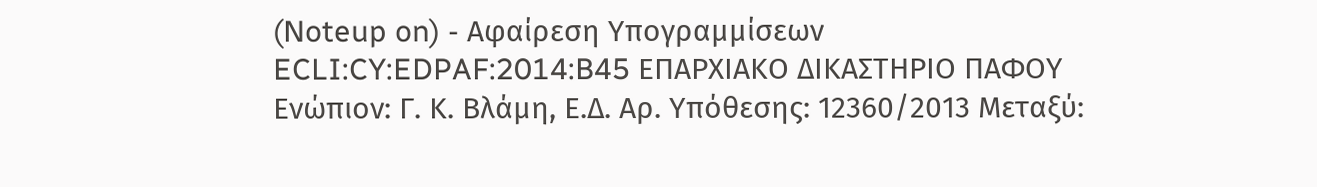(Noteup on) - Αφαίρεση Υπογραμμίσεων ECLI:CY:EDPAF:2014:B45 ΕΠΑΡΧΙΑΚΟ ΔΙΚΑΣΤΗΡΙΟ ΠΑΦΟΥ Ενώπιον: Γ. Κ. Βλάμη, Ε.Δ. Αρ. Υπόθεσης: 12360/2013 Μεταξύ: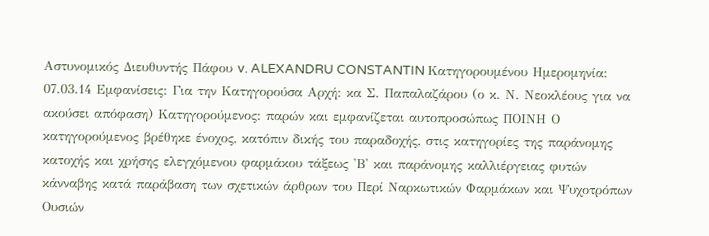Αστυνομικός Διευθυντής Πάφου v. ALEXANDRU CONSTANTIN Κατηγορουμένου Ημερομηνία: 07.03.14 Εμφανίσεις: Για την Κατηγορούσα Αρχή: κα Σ. Παπαλαζάρου (ο κ. Ν. Νεοκλέους για να ακούσει απόφαση) Κατηγορούμενος: παρών και εμφανίζεται αυτοπροσώπως ΠΟΙΝΗ Ο κατηγορούμενος βρέθηκε ένοχος, κατόπιν δικής του παραδοχής, στις κατηγορίες της παράνομης κατοχής και χρήσης ελεγχόμενου φαρμάκου τάξεως 'Β' και παράνομης καλλιέργειας φυτών κάνναβης κατά παράβαση των σχετικών άρθρων του Περί Ναρκωτικών Φαρμάκων και Ψυχοτρόπων Ουσιών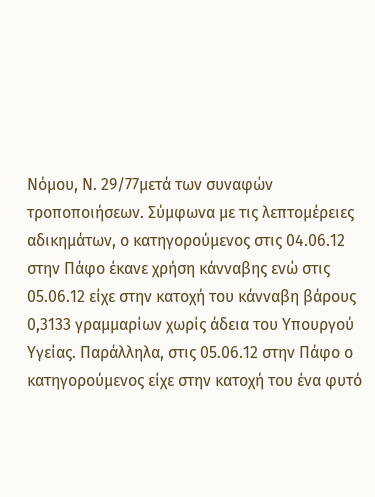Νόμου, Ν. 29/77μετά των συναφών τροποποιήσεων. Σύμφωνα με τις λεπτομέρειες αδικημάτων, ο κατηγορούμενος στις 04.06.12 στην Πάφο έκανε χρήση κάνναβης ενώ στις 05.06.12 είχε στην κατοχή του κάνναβη βάρους 0,3133 γραμμαρίων χωρίς άδεια του Υπουργού Υγείας. Παράλληλα, στις 05.06.12 στην Πάφο ο κατηγορούμενος είχε στην κατοχή του ένα φυτό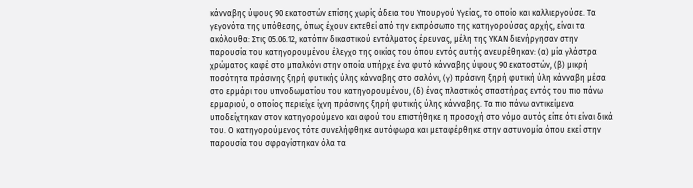κάνναβης ύψους 90 εκατοστών επίσης χωρίς άδεια του Υπουργού Υγείας, το οποίο και καλλιεργούσε. Τα γεγονότα της υπόθεσης, όπως έχουν εκτεθεί από την εκπρόσωπο της κατηγορούσας αρχής, είναι τα ακόλουθα: Στις 05.06.12, κατόπιν δικαστικού εντάλματος έρευνας, μέλη της ΥΚΑΝ διενήργησαν στην παρουσία του κατηγορουμένου έλεγχο της οικίας του όπου εντός αυτής ανευρέθηκαν: (α) μία γλάστρα χρώματος καφέ στο μπαλκόνι στην οποία υπήρχε ένα φυτό κάνναβης ύψους 90 εκατοστών, (β) μικρή ποσότητα πράσινης ξηρή φυτικής ύλης κάνναβης στο σαλόνι, (γ) πράσινη ξηρή φυτική ύλη κάνναβη μέσα στο ερμάρι του υπνοδωματίου του κατηγορουμένου, (δ) ένας πλαστικός σπαστήρας εντός του πιο πάνω ερμαριού, ο οποίος περιείχε ίχνη πράσινης ξηρή φυτικής ύλης κάνναβης. Τα πιο πάνω αντικείμενα υποδείχτηκαν στον κατηγορούμενο και αφού του επιστήθηκε η προσοχή στο νόμο αυτός είπε ότι είναι δικά του. Ο κατηγορούμενος τότε συνελήφθηκε αυτόφωρα και μεταφέρθηκε στην αστυνομία όπου εκεί στην παρουσία του σφραγίστηκαν όλα τα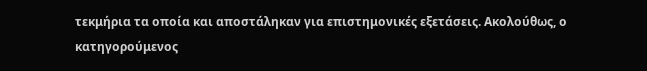τεκμήρια τα οποία και αποστάληκαν για επιστημονικές εξετάσεις. Ακολούθως, ο κατηγορούμενος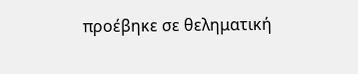προέβηκε σε θεληματική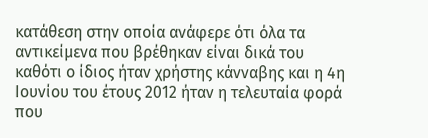κατάθεση στην οποία ανάφερε ότι όλα τα αντικείμενα που βρέθηκαν είναι δικά του καθότι ο ίδιος ήταν χρήστης κάνναβης και η 4η Ιουνίου του έτους 2012 ήταν η τελευταία φορά που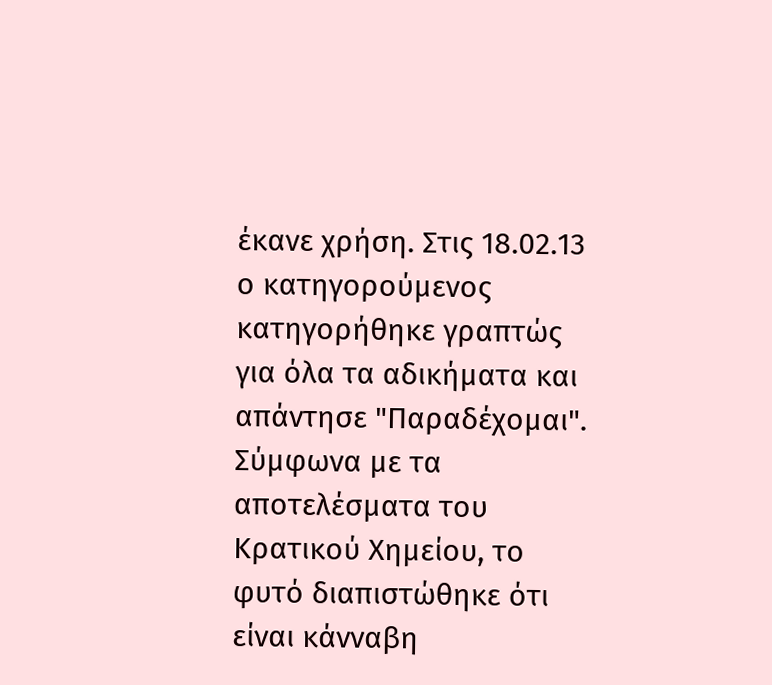έκανε χρήση. Στις 18.02.13 ο κατηγορούμενος κατηγορήθηκε γραπτώς για όλα τα αδικήματα και απάντησε "Παραδέχομαι". Σύμφωνα με τα αποτελέσματα του Κρατικού Χημείου, το φυτό διαπιστώθηκε ότι είναι κάνναβη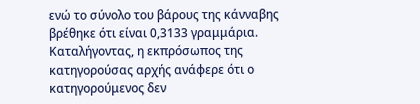ενώ το σύνολο του βάρους της κάνναβης βρέθηκε ότι είναι 0,3133 γραμμάρια. Καταλήγοντας, η εκπρόσωπος της κατηγορούσας αρχής ανάφερε ότι ο κατηγορούμενος δεν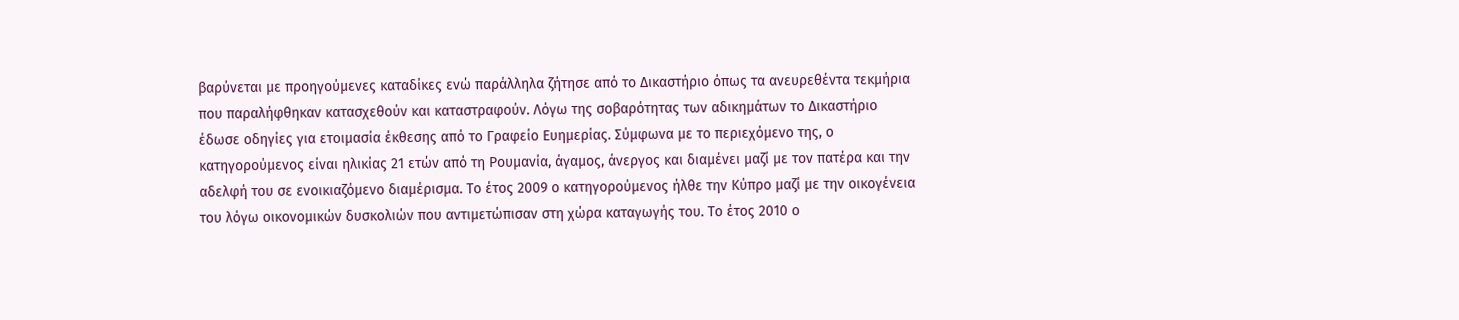βαρύνεται με προηγούμενες καταδίκες ενώ παράλληλα ζήτησε από το Δικαστήριο όπως τα ανευρεθέντα τεκμήρια που παραλήφθηκαν κατασχεθούν και καταστραφούν. Λόγω της σοβαρότητας των αδικημάτων το Δικαστήριο έδωσε οδηγίες για ετοιμασία έκθεσης από το Γραφείο Ευημερίας. Σύμφωνα με το περιεχόμενο της, ο κατηγορούμενος είναι ηλικίας 21 ετών από τη Ρουμανία, άγαμος, άνεργος και διαμένει μαζί με τον πατέρα και την αδελφή του σε ενοικιαζόμενο διαμέρισμα. Το έτος 2009 ο κατηγορούμενος ήλθε την Κύπρο μαζί με την οικογένεια του λόγω οικονομικών δυσκολιών που αντιμετώπισαν στη χώρα καταγωγής του. Το έτος 2010 ο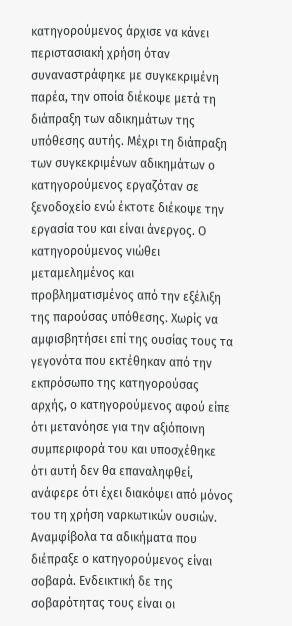κατηγορούμενος άρχισε να κάνει περιστασιακή χρήση όταν συναναστράφηκε με συγκεκριμένη παρέα, την οποία διέκοψε μετά τη διάπραξη των αδικημάτων της υπόθεσης αυτής. Μέχρι τη διάπραξη των συγκεκριμένων αδικημάτων ο κατηγορούμενος εργαζόταν σε ξενοδοχείο ενώ έκτοτε διέκοψε την εργασία του και είναι άνεργος. Ο κατηγορούμενος νιώθει μεταμελημένος και προβληματισμένος από την εξέλιξη της παρούσας υπόθεσης. Χωρίς να αμφισβητήσει επί της ουσίας τους τα γεγονότα που εκτέθηκαν από την εκπρόσωπο της κατηγορούσας αρχής, ο κατηγορούμενος αφού είπε ότι μετανόησε για την αξιόποινη συμπεριφορά του και υποσχέθηκε ότι αυτή δεν θα επαναληφθεί, ανάφερε ότι έχει διακόψει από μόνος του τη χρήση ναρκωτικών ουσιών. Αναμφίβολα τα αδικήματα που διέπραξε ο κατηγορούμενος είναι σοβαρά. Ενδεικτική δε της σοβαρότητας τους είναι οι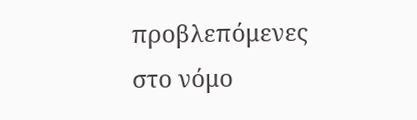προβλεπόμενες στο νόμο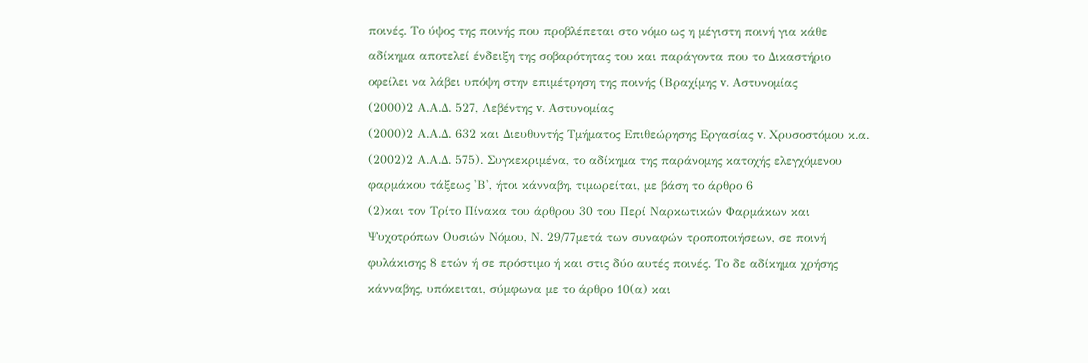ποινές. Το ύψος της ποινής που προβλέπεται στο νόμο ως η μέγιστη ποινή για κάθε αδίκημα αποτελεί ένδειξη της σοβαρότητας του και παράγοντα που το Δικαστήριο οφείλει να λάβει υπόψη στην επιμέτρηση της ποινής (Βραχίμης v. Αστυνομίας
(2000)2 Α.Α.Δ. 527, Λεβέντης v. Αστυνομίας
(2000)2 Α.Α.Δ. 632 και Διευθυντής Τμήματος Επιθεώρησης Εργασίας v. Χρυσοστόμου κ.α.
(2002)2 Α.Α.Δ. 575). Συγκεκριμένα, το αδίκημα της παράνομης κατοχής ελεγχόμενου φαρμάκου τάξεως 'Β', ήτοι κάνναβη, τιμωρείται, με βάση το άρθρο 6
(2)και τον Τρίτο Πίνακα του άρθρου 30 του Περί Ναρκωτικών Φαρμάκων και Ψυχοτρόπων Ουσιών Νόμου, Ν. 29/77μετά των συναφών τροποποιήσεων, σε ποινή φυλάκισης 8 ετών ή σε πρόστιμο ή και στις δύο αυτές ποινές. Το δε αδίκημα χρήσης κάνναβης, υπόκειται, σύμφωνα με το άρθρο 10(α) και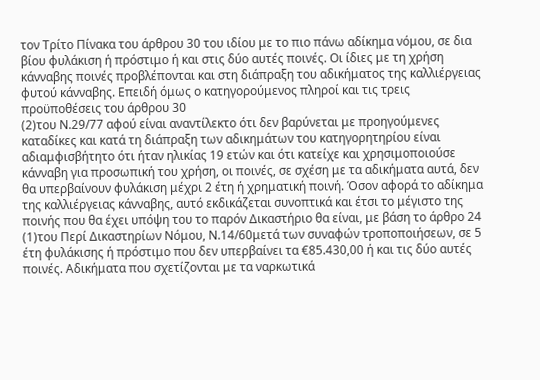τον Τρίτο Πίνακα του άρθρου 30 του ιδίου με το πιο πάνω αδίκημα νόμου, σε δια βίου φυλάκιση ή πρόστιμο ή και στις δύο αυτές ποινές. Οι ίδιες με τη χρήση κάνναβης ποινές προβλέπονται και στη διάπραξη του αδικήματος της καλλιέργειας φυτού κάνναβης. Επειδή όμως ο κατηγορούμενος πληροί και τις τρεις προϋποθέσεις του άρθρου 30
(2)του Ν.29/77 αφού είναι αναντίλεκτο ότι δεν βαρύνεται με προηγούμενες καταδίκες και κατά τη διάπραξη των αδικημάτων του κατηγορητηρίου είναι αδιαμφισβήτητο ότι ήταν ηλικίας 19 ετών και ότι κατείχε και χρησιμοποιούσε κάνναβη για προσωπική του χρήση, οι ποινές, σε σχέση με τα αδικήματα αυτά, δεν θα υπερβαίνουν φυλάκιση μέχρι 2 έτη ή χρηματική ποινή. Όσον αφορά το αδίκημα της καλλιέργειας κάνναβης, αυτό εκδικάζεται συνοπτικά και έτσι το μέγιστο της ποινής που θα έχει υπόψη του το παρόν Δικαστήριο θα είναι, με βάση το άρθρο 24
(1)του Περί Δικαστηρίων Νόμου, Ν.14/60μετά των συναφών τροποποιήσεων, σε 5 έτη φυλάκισης ή πρόστιμο που δεν υπερβαίνει τα €85.430,00 ή και τις δύο αυτές ποινές. Αδικήματα που σχετίζονται με τα ναρκωτικά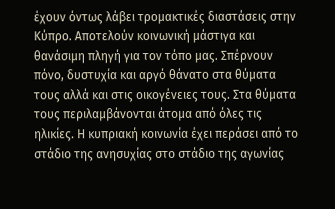έχουν όντως λάβει τρομακτικές διαστάσεις στην Κύπρο. Αποτελούν κοινωνική μάστιγα και θανάσιμη πληγή για τον τόπο μας. Σπέρνουν πόνο, δυστυχία και αργό θάνατο στα θύματα τους αλλά και στις οικογένειες τους. Στα θύματα τους περιλαμβάνονται άτομα από όλες τις ηλικίες. Η κυπριακή κοινωνία έχει περάσει από το στάδιο της ανησυχίας στο στάδιο της αγωνίας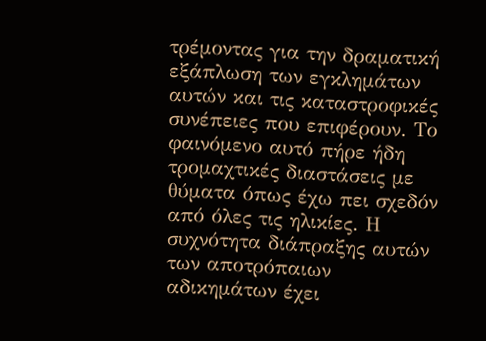τρέμοντας για την δραματική εξάπλωση των εγκλημάτων αυτών και τις καταστροφικές συνέπειες που επιφέρουν. Το φαινόμενο αυτό πήρε ήδη τρομαχτικές διαστάσεις με θύματα όπως έχω πει σχεδόν από όλες τις ηλικίες. Η συχνότητα διάπραξης αυτών των αποτρόπαιων αδικημάτων έχει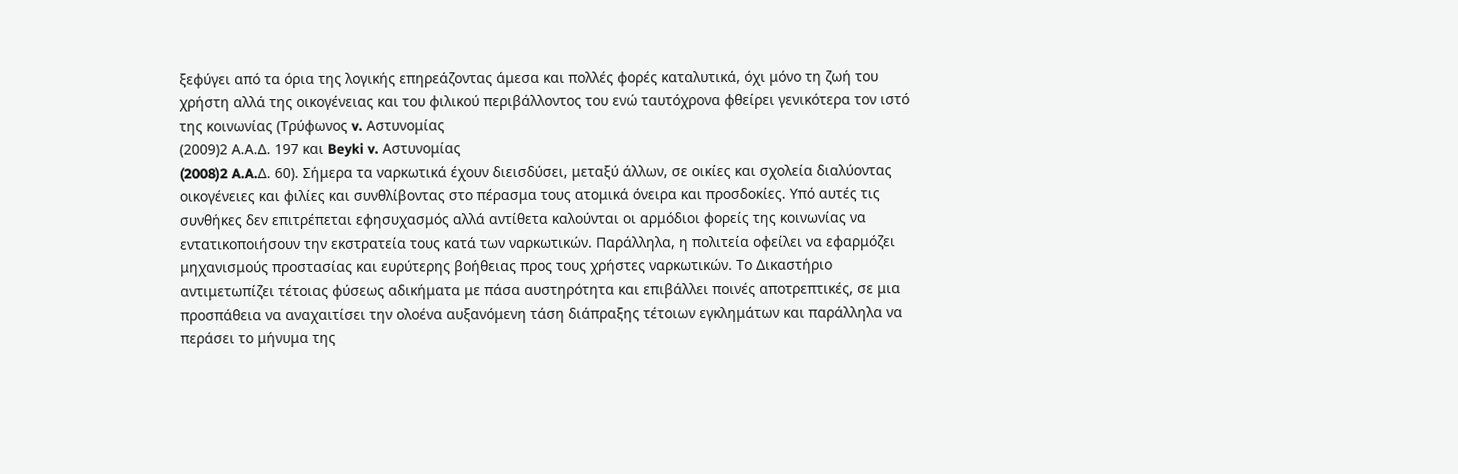ξεφύγει από τα όρια της λογικής επηρεάζοντας άμεσα και πολλές φορές καταλυτικά, όχι μόνο τη ζωή του χρήστη αλλά της οικογένειας και του φιλικού περιβάλλοντος του ενώ ταυτόχρονα φθείρει γενικότερα τον ιστό της κοινωνίας (Τρύφωνος v. Αστυνομίας
(2009)2 Α.Α.Δ. 197 και Beyki v. Αστυνομίας
(2008)2 A.A.Δ. 60). Σήμερα τα ναρκωτικά έχουν διεισδύσει, μεταξύ άλλων, σε οικίες και σχολεία διαλύοντας οικογένειες και φιλίες και συνθλίβοντας στο πέρασμα τους ατομικά όνειρα και προσδοκίες. Υπό αυτές τις συνθήκες δεν επιτρέπεται εφησυχασμός αλλά αντίθετα καλούνται οι αρμόδιοι φορείς της κοινωνίας να εντατικοποιήσουν την εκστρατεία τους κατά των ναρκωτικών. Παράλληλα, η πολιτεία οφείλει να εφαρμόζει μηχανισμούς προστασίας και ευρύτερης βοήθειας προς τους χρήστες ναρκωτικών. Το Δικαστήριο αντιμετωπίζει τέτοιας φύσεως αδικήματα με πάσα αυστηρότητα και επιβάλλει ποινές αποτρεπτικές, σε μια προσπάθεια να αναχαιτίσει την ολοένα αυξανόμενη τάση διάπραξης τέτοιων εγκλημάτων και παράλληλα να περάσει το μήνυμα της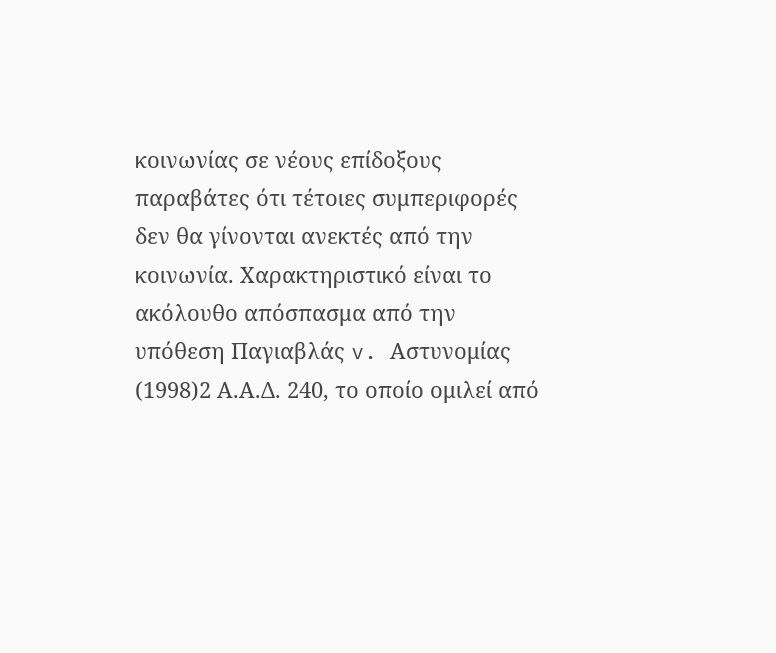κοινωνίας σε νέους επίδοξους παραβάτες ότι τέτοιες συμπεριφορές δεν θα γίνονται ανεκτές από την κοινωνία. Χαρακτηριστικό είναι το ακόλουθο απόσπασμα από την υπόθεση Παγιαβλάς v. Αστυνομίας
(1998)2 Α.Α.Δ. 240, το οποίο ομιλεί από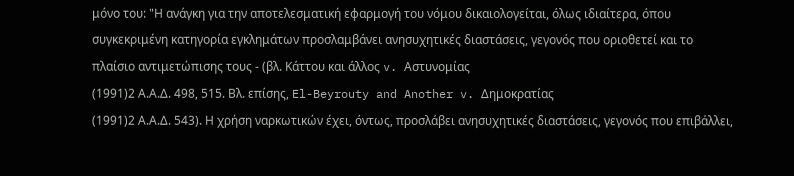μόνο του: "Η ανάγκη για την αποτελεσματική εφαρμογή του νόμου δικαιολογείται, όλως ιδιαίτερα, όπου συγκεκριμένη κατηγορία εγκλημάτων προσλαμβάνει ανησυχητικές διαστάσεις, γεγονός που οριοθετεί και το πλαίσιο αντιμετώπισης τους - (βλ. Κάττου και άλλος v. Αστυνομίας
(1991)2 Α.Α.Δ. 498, 515. Βλ. επίσης, El-Beyrouty and Another v. Δημοκρατίας
(1991)2 Α.Α.Δ. 543). Η χρήση ναρκωτικών έχει, όντως, προσλάβει ανησυχητικές διαστάσεις, γεγονός που επιβάλλει,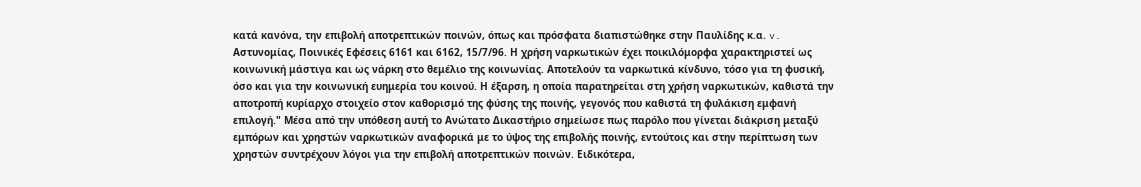κατά κανόνα, την επιβολή αποτρεπτικών ποινών, όπως και πρόσφατα διαπιστώθηκε στην Παυλίδης κ.α. v. Αστυνομίας, Ποινικές Εφέσεις 6161 και 6162, 15/7/96. Η χρήση ναρκωτικών έχει ποικιλόμορφα χαρακτηριστεί ως κοινωνική μάστιγα και ως νάρκη στο θεμέλιο της κοινωνίας. Αποτελούν τα ναρκωτικά κίνδυνο, τόσο για τη φυσική, όσο και για την κοινωνική ευημερία του κοινού. Η έξαρση, η οποία παρατηρείται στη χρήση ναρκωτικών, καθιστά την αποτροπή κυρίαρχο στοιχείο στον καθορισμό της φύσης της ποινής, γεγονός που καθιστά τη φυλάκιση εμφανή επιλογή." Μέσα από την υπόθεση αυτή το Ανώτατο Δικαστήριο σημείωσε πως παρόλο που γίνεται διάκριση μεταξύ εμπόρων και χρηστών ναρκωτικών αναφορικά με το ύψος της επιβολής ποινής, εντούτοις και στην περίπτωση των χρηστών συντρέχουν λόγοι για την επιβολή αποτρεπτικών ποινών. Ειδικότερα,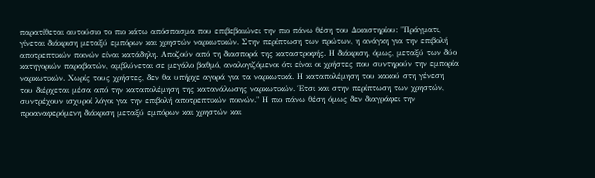παρατίθεται αυτούσιο το πιο κάτω απόσπασμα που επιβεβαιώνει την πιο πάνω θέση του Δικαστηρίου: "Πράγματι, γίνεται διάκριση μεταξύ εμπόρων και χρηστών ναρκωτικών. Στην περίπτωση των πρώτων, η ανάγκη για την επιβολή αποτρεπτικών ποινών είναι κατάδηλη. Αποζούν από τη διασπορά της καταστροφής. Η διάκριση, όμως, μεταξύ των δύο κατηγοριών παραβατών, αμβλύνεται σε μεγάλο βαθμό, αναλογιζόμενοι ότι είναι οι χρήστες που συντηρούν την εμπορία ναρκωτικών. Χωρίς τους χρήστες, δεν θα υπήρχε αγορά για τα ναρκωτικά. Η καταπολέμηση του κακού στη γένεση του διέρχεται μέσα από την καταπολέμηση της κατανάλωσης ναρκωτικών. Έτσι και στην περίπτωση των χρηστών, συντρέχουν ισχυροί λόγοι για την επιβολή αποτρεπτικών ποινών." Η πιο πάνω θέση όμως δεν διαγράφει την προαναφερόμενη διάκριση μεταξύ εμπόρων και χρηστών και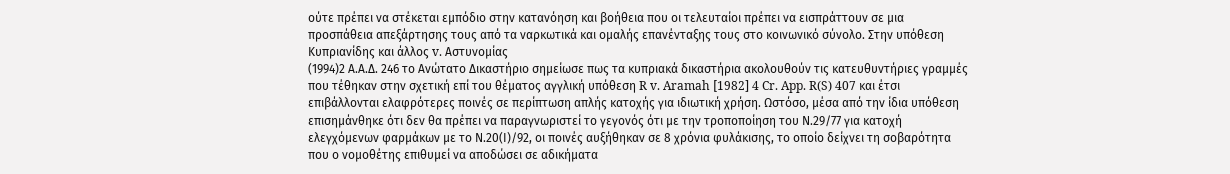ούτε πρέπει να στέκεται εμπόδιο στην κατανόηση και βοήθεια που οι τελευταίοι πρέπει να εισπράττουν σε μια προσπάθεια απεξάρτησης τους από τα ναρκωτικά και ομαλής επανένταξης τους στο κοινωνικό σύνολο. Στην υπόθεση Κυπριανίδης και άλλος v. Αστυνομίας
(1994)2 Α.Α.Δ. 246 το Ανώτατο Δικαστήριο σημείωσε πως τα κυπριακά δικαστήρια ακολουθούν τις κατευθυντήριες γραμμές που τέθηκαν στην σχετική επί του θέματος αγγλική υπόθεση R v. Aramah [1982] 4 Cr. App. R(S) 407 και έτσι επιβάλλονται ελαφρότερες ποινές σε περίπτωση απλής κατοχής για ιδιωτική χρήση. Ωστόσο, μέσα από την ίδια υπόθεση επισημάνθηκε ότι δεν θα πρέπει να παραγνωριστεί το γεγονός ότι με την τροποποίηση του Ν.29/77 για κατοχή ελεγχόμενων φαρμάκων με το Ν.20(Ι)/92, οι ποινές αυξήθηκαν σε 8 χρόνια φυλάκισης, το οποίο δείχνει τη σοβαρότητα που ο νομοθέτης επιθυμεί να αποδώσει σε αδικήματα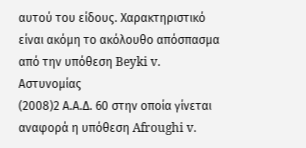αυτού του είδους. Χαρακτηριστικό είναι ακόμη το ακόλουθο απόσπασμα από την υπόθεση Beyki v. Αστυνομίας
(2008)2 Α.Α.Δ. 60 στην οποία γίνεται αναφορά η υπόθεση Afroughi v.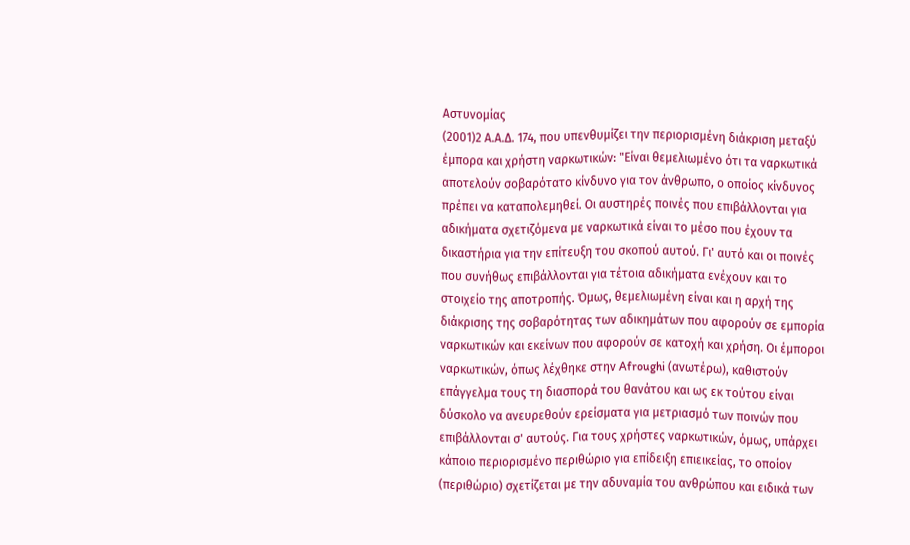Αστυνομίας
(2001)2 Α.Α.Δ. 174, που υπενθυμίζει την περιορισμένη διάκριση μεταξύ έμπορα και χρήστη ναρκωτικών: "Είναι θεμελιωμένο ότι τα ναρκωτικά αποτελούν σοβαρότατο κίνδυνο για τον άνθρωπο, ο οποίος κίνδυνος πρέπει να καταπολεμηθεί. Οι αυστηρές ποινές που επιβάλλονται για αδικήματα σχετιζόμενα με ναρκωτικά είναι το μέσο που έχουν τα δικαστήρια για την επίτευξη του σκοπού αυτού. Γι' αυτό και οι ποινές που συνήθως επιβάλλονται για τέτοια αδικήματα ενέχουν και το στοιχείο της αποτροπής. Όμως, θεμελιωμένη είναι και η αρχή της διάκρισης της σοβαρότητας των αδικημάτων που αφορούν σε εμπορία ναρκωτικών και εκείνων που αφορούν σε κατοχή και χρήση. Οι έμποροι ναρκωτικών, όπως λέχθηκε στην Afroughi (ανωτέρω), καθιστούν επάγγελμα τους τη διασπορά του θανάτου και ως εκ τούτου είναι δύσκολο να ανευρεθούν ερείσματα για μετριασμό των ποινών που επιβάλλονται σ' αυτούς. Για τους χρήστες ναρκωτικών, όμως, υπάρχει κάποιο περιορισμένο περιθώριο για επίδειξη επιεικείας, το οποίον (περιθώριο) σχετίζεται με την αδυναμία του ανθρώπου και ειδικά των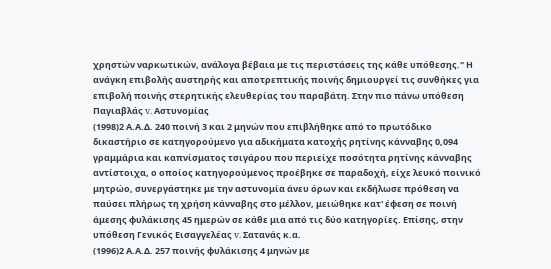χρηστών ναρκωτικών, ανάλογα βέβαια με τις περιστάσεις της κάθε υπόθεσης." Η ανάγκη επιβολής αυστηρής και αποτρεπτικής ποινής δημιουργεί τις συνθήκες για επιβολή ποινής στερητικής ελευθερίας του παραβάτη. Στην πιο πάνω υπόθεση Παγιαβλάς v. Αστυνομίας
(1998)2 Α.Α.Δ. 240 ποινή 3 και 2 μηνών που επιβλήθηκε από το πρωτόδικο δικαστήριο σε κατηγορούμενο για αδικήματα κατοχής ρητίνης κάνναβης 0,094 γραμμάρια και καπνίσματος τσιγάρου που περιείχε ποσότητα ρητίνης κάνναβης αντίστοιχα, ο οποίος κατηγορούμενος προέβηκε σε παραδοχή, είχε λευκό ποινικό μητρώο, συνεργάστηκε με την αστυνομία άνευ όρων και εκδήλωσε πρόθεση να παύσει πλήρως τη χρήση κάνναβης στο μέλλον, μειώθηκε κατ' έφεση σε ποινή άμεσης φυλάκισης 45 ημερών σε κάθε μια από τις δύο κατηγορίες. Επίσης, στην υπόθεση Γενικός Εισαγγελέας v. Σατανάς κ.α.
(1996)2 Α.Α.Δ. 257 ποινής φυλάκισης 4 μηνών με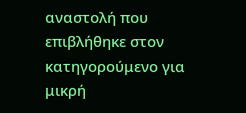αναστολή που επιβλήθηκε στον κατηγορούμενο για μικρή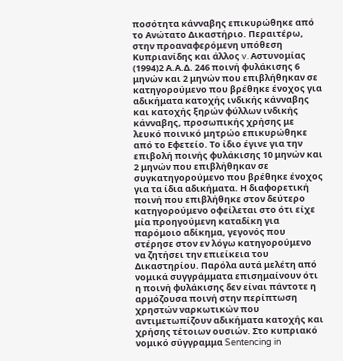ποσότητα κάνναβης επικυρώθηκε από το Ανώτατο Δικαστήριο. Περαιτέρω, στην προαναφερόμενη υπόθεση Κυπριανίδης και άλλος v. Αστυνομίας
(1994)2 Α.Α.Δ. 246 ποινή φυλάκισης 6 μηνών και 2 μηνών που επιβλήθηκαν σε κατηγορούμενο που βρέθηκε ένοχος για αδικήματα κατοχής ινδικής κάνναβης και κατοχής ξηρών φύλλων ινδικής κάνναβης, προσωπικής χρήσης με λευκό ποινικό μητρώο επικυρώθηκε από το Εφετείο. Το ίδιο έγινε για την επιβολή ποινής φυλάκισης 10 μηνών και 2 μηνών που επιβλήθηκαν σε συγκατηγορούμενο που βρέθηκε ένοχος για τα ίδια αδικήματα. Η διαφορετική ποινή που επιβλήθηκε στον δεύτερο κατηγορούμενο οφείλεται στο ότι είχε μία προηγούμενη καταδίκη για παρόμοιο αδίκημα, γεγονός που στέρησε στον εν λόγω κατηγορούμενο να ζητήσει την επιείκεια του Δικαστηρίου. Παρόλα αυτά μελέτη από νομικά συγγράμματα επισημαίνουν ότι η ποινή φυλάκισης δεν είναι πάντοτε η αρμόζουσα ποινή στην περίπτωση χρηστών ναρκωτικών που αντιμετωπίζουν αδικήματα κατοχής και χρήσης τέτοιων ουσιών. Στο κυπριακό νομικό σύγγραμμα Sentencing in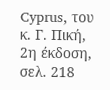Cyprus, του κ. Γ. Πική, 2η έκδοση, σελ. 218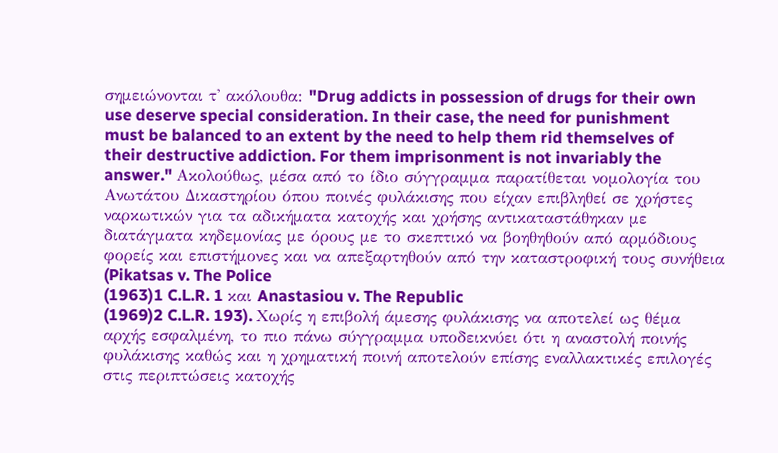σημειώνονται τ' ακόλουθα: "Drug addicts in possession of drugs for their own use deserve special consideration. In their case, the need for punishment must be balanced to an extent by the need to help them rid themselves of their destructive addiction. For them imprisonment is not invariably the answer." Ακολούθως, μέσα από το ίδιο σύγγραμμα παρατίθεται νομολογία του Ανωτάτου Δικαστηρίου όπου ποινές φυλάκισης που είχαν επιβληθεί σε χρήστες ναρκωτικών για τα αδικήματα κατοχής και χρήσης αντικαταστάθηκαν με διατάγματα κηδεμονίας με όρους με το σκεπτικό να βοηθηθούν από αρμόδιους φορείς και επιστήμονες και να απεξαρτηθούν από την καταστροφική τους συνήθεια (Pikatsas v. The Police
(1963)1 C.L.R. 1 και Anastasiou v. The Republic
(1969)2 C.L.R. 193). Χωρίς η επιβολή άμεσης φυλάκισης να αποτελεί ως θέμα αρχής εσφαλμένη, το πιο πάνω σύγγραμμα υποδεικνύει ότι η αναστολή ποινής φυλάκισης καθώς και η χρηματική ποινή αποτελούν επίσης εναλλακτικές επιλογές στις περιπτώσεις κατοχής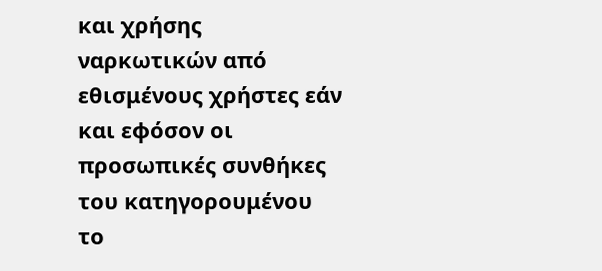και χρήσης ναρκωτικών από εθισμένους χρήστες εάν και εφόσον οι προσωπικές συνθήκες του κατηγορουμένου το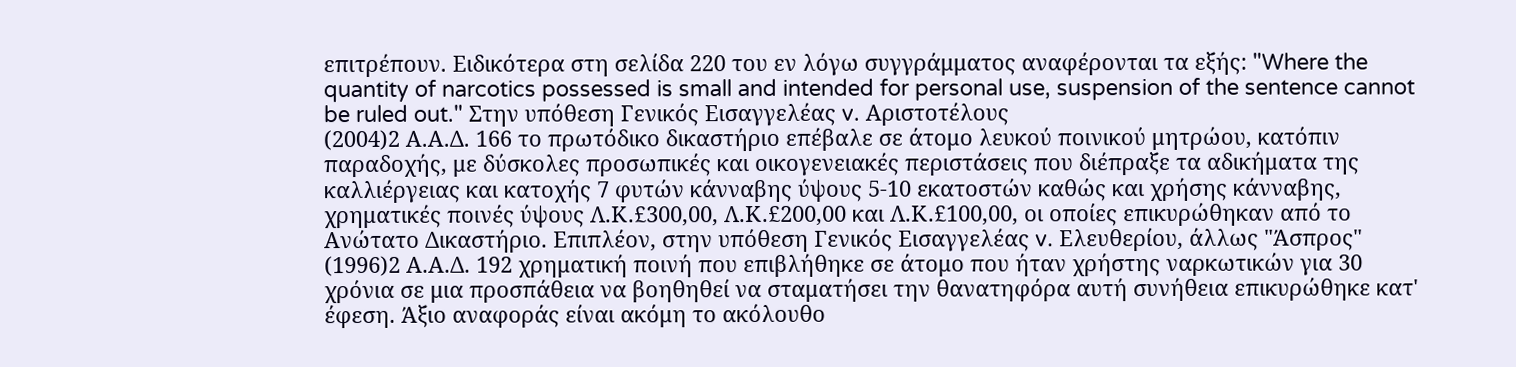επιτρέπουν. Ειδικότερα στη σελίδα 220 του εν λόγω συγγράμματος αναφέρονται τα εξής: "Where the quantity of narcotics possessed is small and intended for personal use, suspension of the sentence cannot be ruled out." Στην υπόθεση Γενικός Εισαγγελέας v. Αριστοτέλους
(2004)2 Α.Α.Δ. 166 το πρωτόδικο δικαστήριο επέβαλε σε άτομο λευκού ποινικού μητρώου, κατόπιν παραδοχής, με δύσκολες προσωπικές και οικογενειακές περιστάσεις που διέπραξε τα αδικήματα της καλλιέργειας και κατοχής 7 φυτών κάνναβης ύψους 5-10 εκατοστών καθώς και χρήσης κάνναβης, χρηματικές ποινές ύψους Λ.Κ.£300,00, Λ.Κ.£200,00 και Λ.Κ.£100,00, οι οποίες επικυρώθηκαν από το Ανώτατο Δικαστήριο. Επιπλέον, στην υπόθεση Γενικός Εισαγγελέας v. Ελευθερίου, άλλως "Άσπρος"
(1996)2 Α.Α.Δ. 192 χρηματική ποινή που επιβλήθηκε σε άτομο που ήταν χρήστης ναρκωτικών για 30 χρόνια σε μια προσπάθεια να βοηθηθεί να σταματήσει την θανατηφόρα αυτή συνήθεια επικυρώθηκε κατ' έφεση. Άξιο αναφοράς είναι ακόμη το ακόλουθο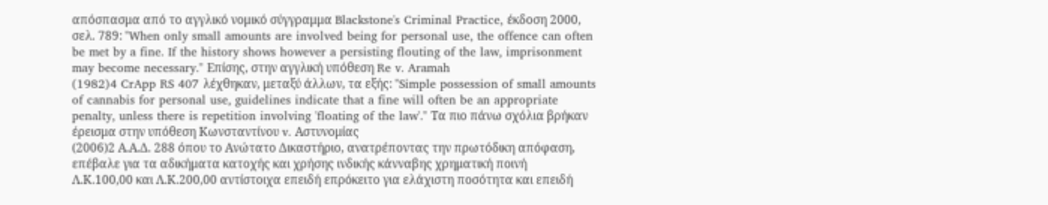απόσπασμα από το αγγλικό νομικό σύγγραμμα Blackstone's Criminal Practice, έκδοση 2000, σελ. 789: "When only small amounts are involved being for personal use, the offence can often be met by a fine. If the history shows however a persisting flouting of the law, imprisonment may become necessary." Επίσης, στην αγγλική υπόθεση Re v. Aramah
(1982)4 CrApp RS 407 λέχθηκαν, μεταξύ άλλων, τα εξής: "Simple possession of small amounts of cannabis for personal use, guidelines indicate that a fine will often be an appropriate penalty, unless there is repetition involving 'floating of the law'." Τα πιο πάνω σχόλια βρήκαν έρεισμα στην υπόθεση Κωνσταντίνου v. Αστυνομίας
(2006)2 Α.Α.Δ. 288 όπου το Ανώτατο Δικαστήριο, ανατρέποντας την πρωτόδικη απόφαση, επέβαλε για τα αδικήματα κατοχής και χρήσης ινδικής κάνναβης χρηματική ποινή Λ.Κ.100,00 και Λ.Κ.200,00 αντίστοιχα επειδή επρόκειτο για ελάχιστη ποσότητα και επειδή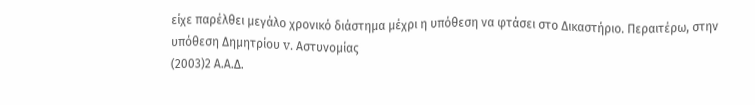είχε παρέλθει μεγάλο χρονικό διάστημα μέχρι η υπόθεση να φτάσει στο Δικαστήριο. Περαιτέρω, στην υπόθεση Δημητρίου v. Αστυνομίας
(2003)2 Α.Α.Δ.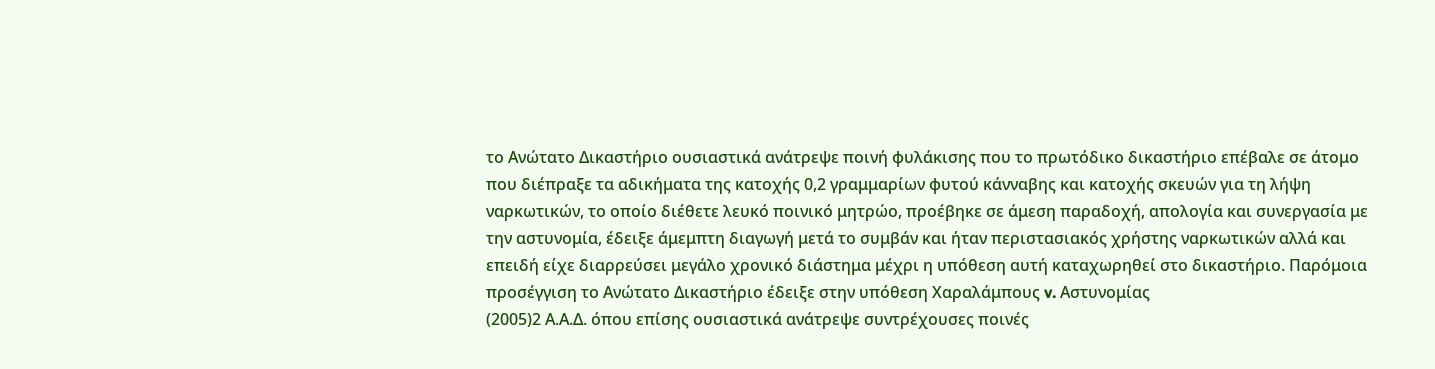το Ανώτατο Δικαστήριο ουσιαστικά ανάτρεψε ποινή φυλάκισης που το πρωτόδικο δικαστήριο επέβαλε σε άτομο που διέπραξε τα αδικήματα της κατοχής 0,2 γραμμαρίων φυτού κάνναβης και κατοχής σκευών για τη λήψη ναρκωτικών, το οποίο διέθετε λευκό ποινικό μητρώο, προέβηκε σε άμεση παραδοχή, απολογία και συνεργασία με την αστυνομία, έδειξε άμεμπτη διαγωγή μετά το συμβάν και ήταν περιστασιακός χρήστης ναρκωτικών αλλά και επειδή είχε διαρρεύσει μεγάλο χρονικό διάστημα μέχρι η υπόθεση αυτή καταχωρηθεί στο δικαστήριο. Παρόμοια προσέγγιση το Ανώτατο Δικαστήριο έδειξε στην υπόθεση Χαραλάμπους v. Αστυνομίας
(2005)2 Α.Α.Δ. όπου επίσης ουσιαστικά ανάτρεψε συντρέχουσες ποινές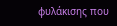φυλάκισης που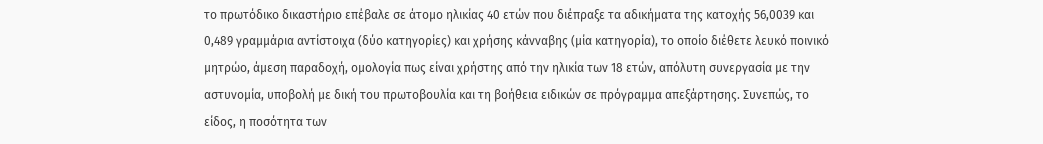το πρωτόδικο δικαστήριο επέβαλε σε άτομο ηλικίας 40 ετών που διέπραξε τα αδικήματα της κατοχής 56,0039 και 0,489 γραμμάρια αντίστοιχα (δύο κατηγορίες) και χρήσης κάνναβης (μία κατηγορία), το οποίο διέθετε λευκό ποινικό μητρώο, άμεση παραδοχή, ομολογία πως είναι χρήστης από την ηλικία των 18 ετών, απόλυτη συνεργασία με την αστυνομία, υποβολή με δική του πρωτοβουλία και τη βοήθεια ειδικών σε πρόγραμμα απεξάρτησης. Συνεπώς, το είδος, η ποσότητα των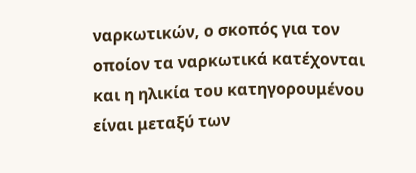ναρκωτικών, ο σκοπός για τον οποίον τα ναρκωτικά κατέχονται και η ηλικία του κατηγορουμένου είναι μεταξύ των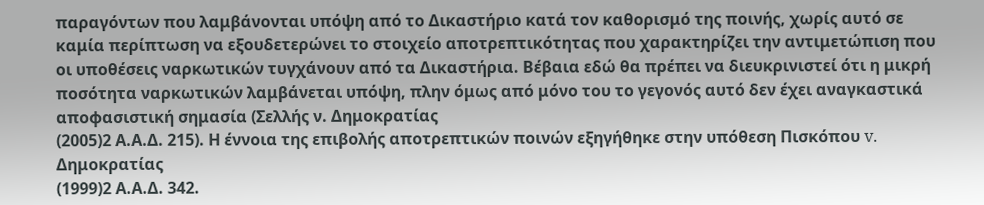παραγόντων που λαμβάνονται υπόψη από το Δικαστήριο κατά τον καθορισμό της ποινής, χωρίς αυτό σε καμία περίπτωση να εξουδετερώνει το στοιχείο αποτρεπτικότητας που χαρακτηρίζει την αντιμετώπιση που οι υποθέσεις ναρκωτικών τυγχάνουν από τα Δικαστήρια. Βέβαια εδώ θα πρέπει να διευκρινιστεί ότι η μικρή ποσότητα ναρκωτικών λαμβάνεται υπόψη, πλην όμως από μόνο του το γεγονός αυτό δεν έχει αναγκαστικά αποφασιστική σημασία (Σελλής ν. Δημοκρατίας
(2005)2 Α.Α.Δ. 215). Η έννοια της επιβολής αποτρεπτικών ποινών εξηγήθηκε στην υπόθεση Πισκόπου v. Δημοκρατίας
(1999)2 Α.Α.Δ. 342.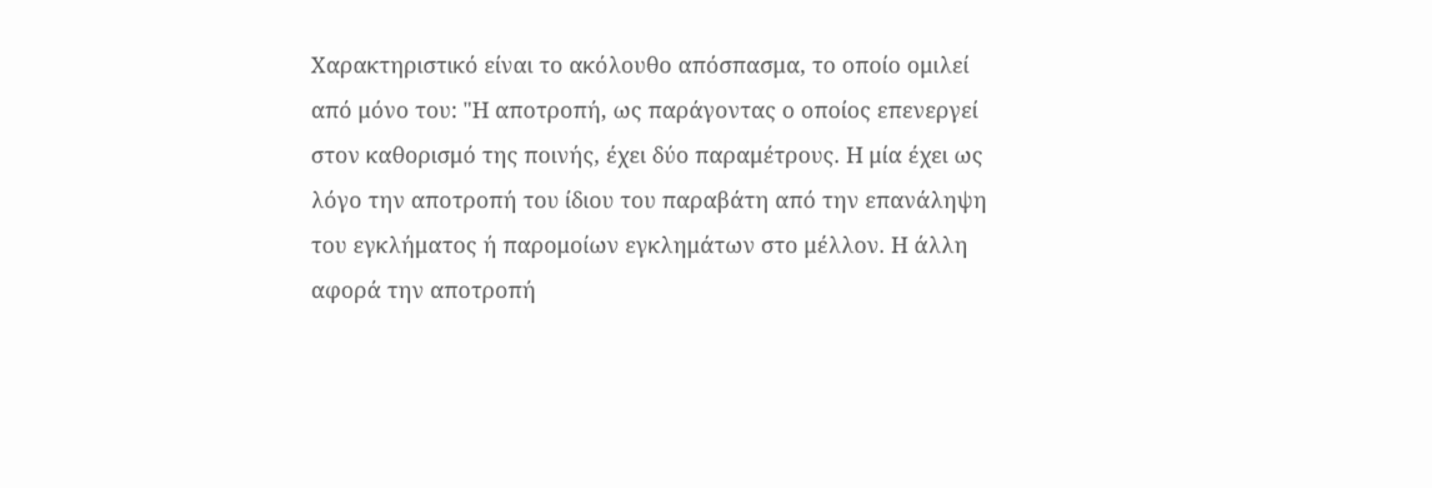Χαρακτηριστικό είναι το ακόλουθο απόσπασμα, το οποίο ομιλεί από μόνο του: "Η αποτροπή, ως παράγοντας ο οποίος επενεργεί στον καθορισμό της ποινής, έχει δύο παραμέτρους. Η μία έχει ως λόγο την αποτροπή του ίδιου του παραβάτη από την επανάληψη του εγκλήματος ή παρομοίων εγκλημάτων στο μέλλον. Η άλλη αφορά την αποτροπή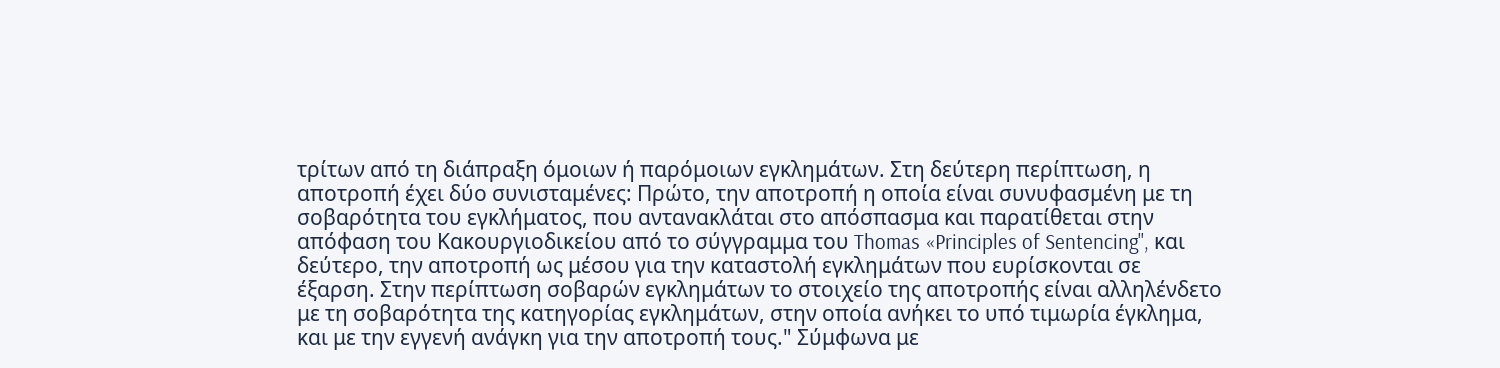τρίτων από τη διάπραξη όμοιων ή παρόμοιων εγκλημάτων. Στη δεύτερη περίπτωση, η αποτροπή έχει δύο συνισταμένες: Πρώτο, την αποτροπή η οποία είναι συνυφασμένη με τη σοβαρότητα του εγκλήματος, που αντανακλάται στο απόσπασμα και παρατίθεται στην απόφαση του Κακουργιοδικείου από το σύγγραμμα του Thomas «Principles of Sentencing", και δεύτερο, την αποτροπή ως μέσου για την καταστολή εγκλημάτων που ευρίσκονται σε έξαρση. Στην περίπτωση σοβαρών εγκλημάτων το στοιχείο της αποτροπής είναι αλληλένδετο με τη σοβαρότητα της κατηγορίας εγκλημάτων, στην οποία ανήκει το υπό τιμωρία έγκλημα, και με την εγγενή ανάγκη για την αποτροπή τους." Σύμφωνα με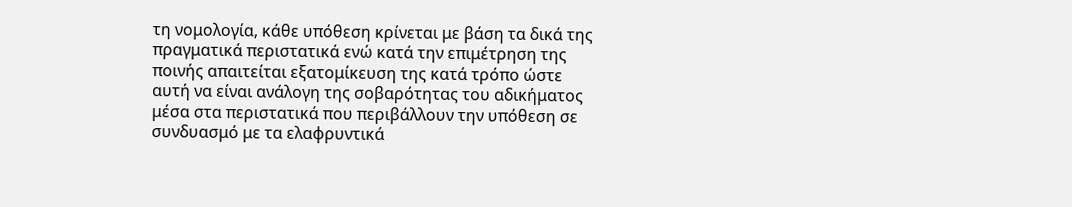τη νομολογία, κάθε υπόθεση κρίνεται με βάση τα δικά της πραγματικά περιστατικά ενώ κατά την επιμέτρηση της ποινής απαιτείται εξατομίκευση της κατά τρόπο ώστε αυτή να είναι ανάλογη της σοβαρότητας του αδικήματος μέσα στα περιστατικά που περιβάλλουν την υπόθεση σε συνδυασμό με τα ελαφρυντικά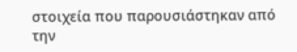στοιχεία που παρουσιάστηκαν από την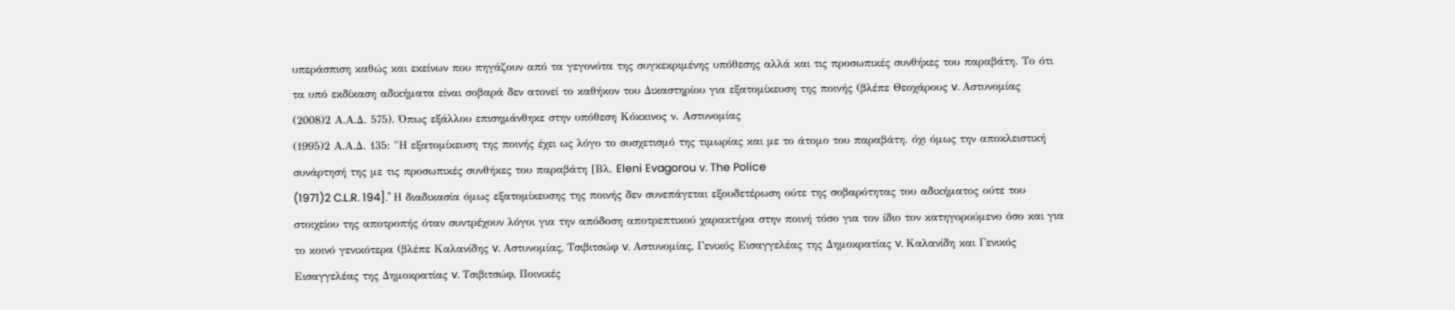υπεράσπιση καθώς και εκείνων που πηγάζουν από τα γεγονότα της συγκεκριμένης υπόθεσης αλλά και τις προσωπικές συνθήκες του παραβάτη. Το ότι τα υπό εκδίκαση αδικήματα είναι σοβαρά δεν ατονεί το καθήκον του Δικαστηρίου για εξατομίκευση της ποινής (βλέπε Θεοχάρους v. Αστυνομίας
(2008)2 Α.Α.Δ. 575). Όπως εξάλλου επισημάνθηκε στην υπόθεση Κόκκινος ν. Αστυνομίας
(1995)2 Α.Α.Δ. 135: "Η εξατομίκευση της ποινής έχει ως λόγο το συσχετισμό της τιμωρίας και με το άτομο του παραβάτη. όχι όμως την αποκλειστική συνάρτησή της με τις προσωπικές συνθήκες του παραβάτη [Βλ. Eleni Evagorou v. The Police
(1971)2 C.L.R. 194]." Η διαδικασία όμως εξατομίκευσης της ποινής δεν συνεπάγεται εξουδετέρωση ούτε της σοβαρότητας του αδικήματος ούτε του στοιχείου της αποτροπής όταν συντρέχουν λόγοι για την απόδοση αποτρεπτικού χαρακτήρα στην ποινή τόσο για τον ίδιο τον κατηγορούμενο όσο και για το κοινό γενικότερα (βλέπε Καλανίδης v. Αστυνομίας, Τσιβιτσώφ v. Αστυνομίας, Γενικός Εισαγγελέας της Δημοκρατίας v. Καλανίδη και Γενικός Εισαγγελέας της Δημοκρατίας v. Τσιβιτσώφ, Ποινικές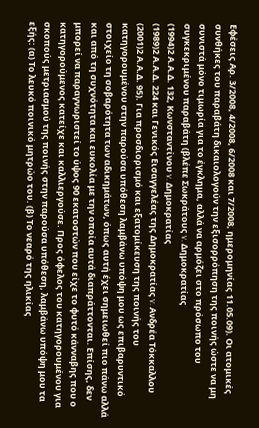Εφέσεις Αρ. 3/2008, 4/2008, 6/2008 και 7/2008, ημερομηνίας 11.05.09). Οι ατομικές συνθήκες του παραβάτη δικαιολογούν την εξισορρόπηση της ποινής ώστε να μη συνιστά μόνο τιμωρία για το έγκλημα, αλλά να αρμόζει στο πρόσωπο του συγκεκριμένου παραβάτη (βλέπε Σωκράτους v. Δημοκρατίας
(1994)2 Α.Α.Δ. 132, Κωνσταντίνου v. Δημοκρατίας
(1989)2 Α.Α.Δ. 224 και Γενικός Εισαγγελέας της Δημοκρατίας v. Ανδρέα Τόκκαλλου
(2001)2 Α.Α.Δ. 95). Για προσδιορισμό και εξατομίκευση της ποινής του κατηγορουμένου στην παρούσα υπόθεση λαμβάνω υπόψη μου ως επιβαρυντικό στοιχείο τη σοβαρότητα των αδικημάτων, όπως αυτή έχει σημειωθεί πιο πάνω αλλά και από τη συχνότητα και ευκολία με την οποία αυτά διαπράττονται. Επίσης, δεν μπορεί να παραγνωριστεί το ύψος 90 εκατοστών που είχε το φυτό κάνναβης που ο κατηγορούμενος κατείχε και καλλιεργούσε. Προς όφελος του κατηγορουμένου για σκοπούς μετριασμού της ποινής στην παρούσα υπόθεση, λαμβάνω υπόψη μου τα εξής: (α) Το λευκό ποινικό μητρώο του. (β) Το νεαρό της ηλικίας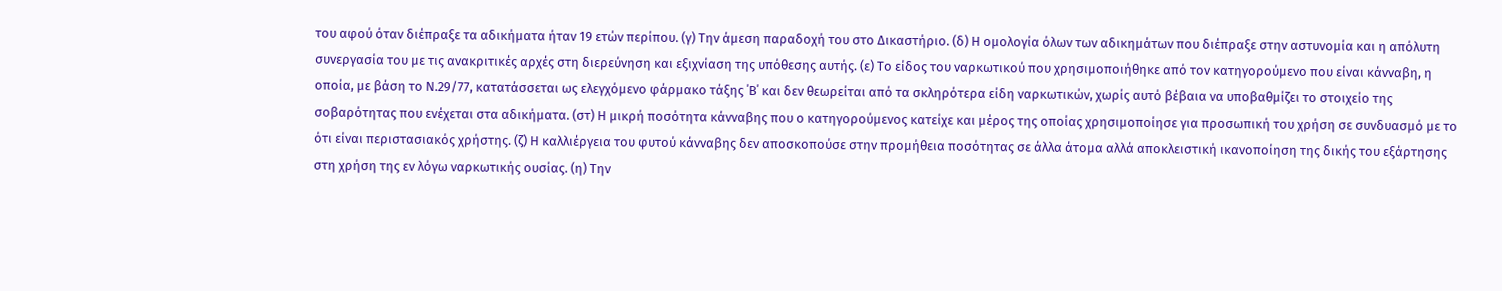του αφού όταν διέπραξε τα αδικήματα ήταν 19 ετών περίπου. (γ) Την άμεση παραδοχή του στο Δικαστήριο. (δ) Η ομολογία όλων των αδικημάτων που διέπραξε στην αστυνομία και η απόλυτη συνεργασία του με τις ανακριτικές αρχές στη διερεύνηση και εξιχνίαση της υπόθεσης αυτής. (ε) Το είδος του ναρκωτικού που χρησιμοποιήθηκε από τον κατηγορούμενο που είναι κάνναβη, η οποία, με βάση το Ν.29/77, κατατάσσεται ως ελεγχόμενο φάρμακο τάξης ΄Β΄ και δεν θεωρείται από τα σκληρότερα είδη ναρκωτικών, χωρίς αυτό βέβαια να υποβαθμίζει το στοιχείο της σοβαρότητας που ενέχεται στα αδικήματα. (στ) Η μικρή ποσότητα κάνναβης που ο κατηγορούμενος κατείχε και μέρος της οποίας χρησιμοποίησε για προσωπική του χρήση σε συνδυασμό με το ότι είναι περιστασιακός χρήστης. (ζ) Η καλλιέργεια του φυτού κάνναβης δεν αποσκοπούσε στην προμήθεια ποσότητας σε άλλα άτομα αλλά αποκλειστική ικανοποίηση της δικής του εξάρτησης στη χρήση της εν λόγω ναρκωτικής ουσίας. (η) Την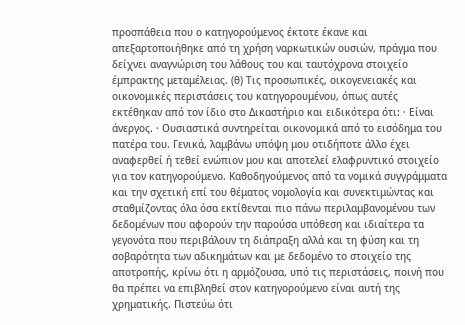προσπάθεια που ο κατηγορούμενος έκτοτε έκανε και απεξαρτοποιήθηκε από τη χρήση ναρκωτικών ουσιών, πράγμα που δείχνει αναγνώριση του λάθους του και ταυτόχρονα στοιχείο έμπρακτης μεταμέλειας. (θ) Τις προσωπικές, οικογενειακές και οικονομικές περιστάσεις του κατηγορουμένου, όπως αυτές εκτέθηκαν από τον ίδιο στο Δικαστήριο και ειδικότερα ότι: · Είναι άνεργος. · Ουσιαστικά συντηρείται οικονομικά από το εισόδημα του πατέρα του. Γενικά, λαμβάνω υπόψη μου οτιδήποτε άλλο έχει αναφερθεί ή τεθεί ενώπιον μου και αποτελεί ελαφρυντικό στοιχείο για τον κατηγορούμενο. Καθοδηγούμενος από τα νομικά συγγράμματα και την σχετική επί του θέματος νομολογία και συνεκτιμώντας και σταθμίζοντας όλα όσα εκτίθενται πιο πάνω περιλαμβανομένου των δεδομένων που αφορούν την παρούσα υπόθεση και ιδιαίτερα τα γεγονότα που περιβάλουν τη διάπραξη αλλά και τη φύση και τη σοβαρότητα των αδικημάτων και με δεδομένο το στοιχείο της αποτροπής, κρίνω ότι η αρμόζουσα, υπό τις περιστάσεις, ποινή που θα πρέπει να επιβληθεί στον κατηγορούμενο είναι αυτή της χρηματικής. Πιστεύω ότι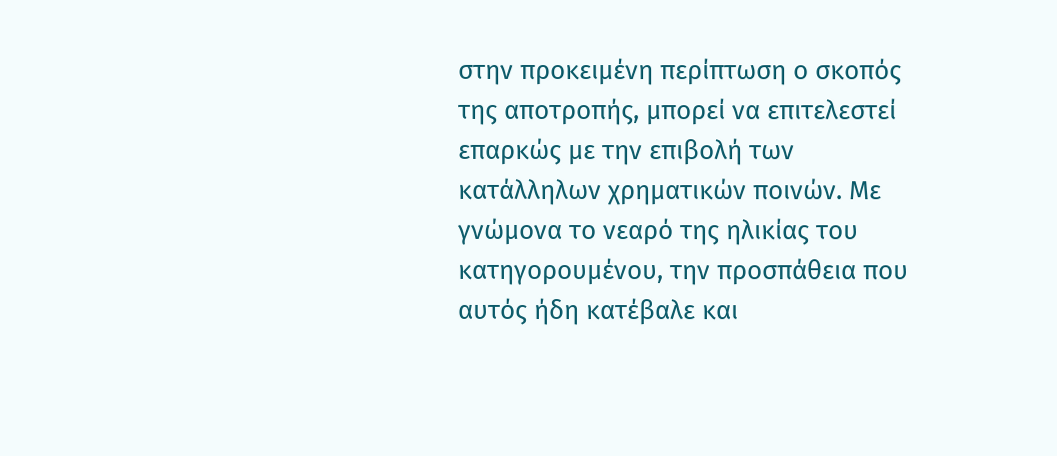στην προκειμένη περίπτωση ο σκοπός της αποτροπής, μπορεί να επιτελεστεί επαρκώς με την επιβολή των κατάλληλων χρηματικών ποινών. Με γνώμονα το νεαρό της ηλικίας του κατηγορουμένου, την προσπάθεια που αυτός ήδη κατέβαλε και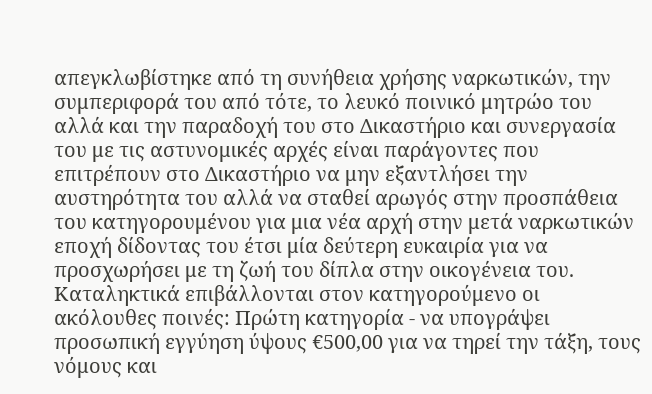απεγκλωβίστηκε από τη συνήθεια χρήσης ναρκωτικών, την συμπεριφορά του από τότε, το λευκό ποινικό μητρώο του αλλά και την παραδοχή του στο Δικαστήριο και συνεργασία του με τις αστυνομικές αρχές είναι παράγοντες που επιτρέπουν στο Δικαστήριο να μην εξαντλήσει την αυστηρότητα του αλλά να σταθεί αρωγός στην προσπάθεια του κατηγορουμένου για μια νέα αρχή στην μετά ναρκωτικών εποχή δίδοντας του έτσι μία δεύτερη ευκαιρία για να προσχωρήσει με τη ζωή του δίπλα στην οικογένεια του. Καταληκτικά επιβάλλονται στον κατηγορούμενο οι ακόλουθες ποινές: Πρώτη κατηγορία - να υπογράψει προσωπική εγγύηση ύψους €500,00 για να τηρεί την τάξη, τους νόμους και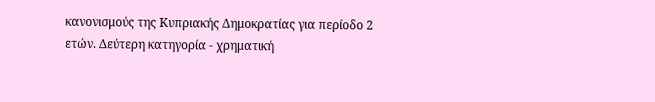κανονισμούς της Κυπριακής Δημοκρατίας για περίοδο 2 ετών. Δεύτερη κατηγορία - χρηματική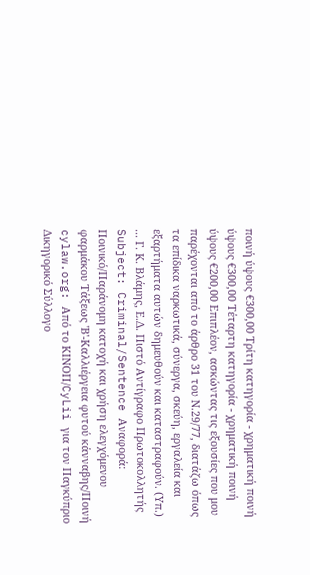ποινή ύψους €300,00 Τρίτη κατηγορία - χρηματική ποινή ύψους €300,00 Τέταρτη κατηγορία - χρηματική ποινή ύψους €200,00 Επιπλέον, ασκώντας τις εξουσίες που μου παρέχονται από το άρθρο 31 του Ν.29/77, διατάζω όπως τα επίδικα ναρκωτικά, σύνεργα, σκεύη, εργαλεία και εξαρτήματα αυτών δημευθούν και καταστραφούν. (Υπ.) ... Γ. Κ. Βλάμης, Ε.Δ. Πιστό Αντίγραφο Πρωτοκολλητής Subject: Criminal/Sentence Αναφορά: Ποινικό/Παράνομη κατοχή και χρήση ελεγχόμενου φαρμάκου Τάξεως 'Β'-Καλλιέργεια φυτού κάνναβης/Ποινή cylaw.org: Από το ΚΙΝOΠ/CyLii για τον Παγκύπριο Δικηγορικό Σύλλογο